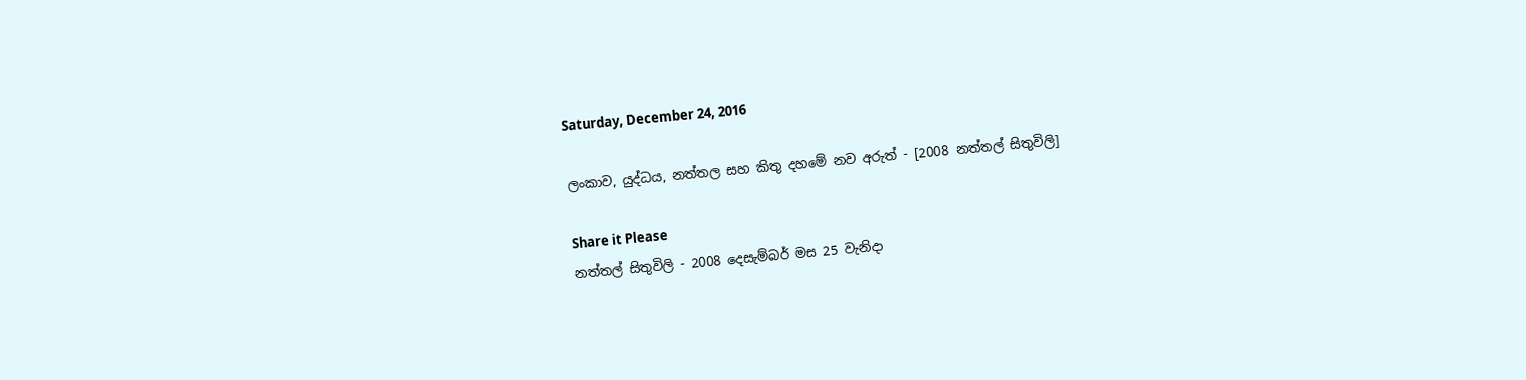Saturday, December 24, 2016

ලංකාව, යුද්ධය, නත්තල සහ කිතු දහමේ නව අරුත් - [2008 නත්තල් සිතුවිලි]

Share it Please
නත්තල් සිතුවිලි - 2008 දෙසැම්බර් මස 25 වැනිදා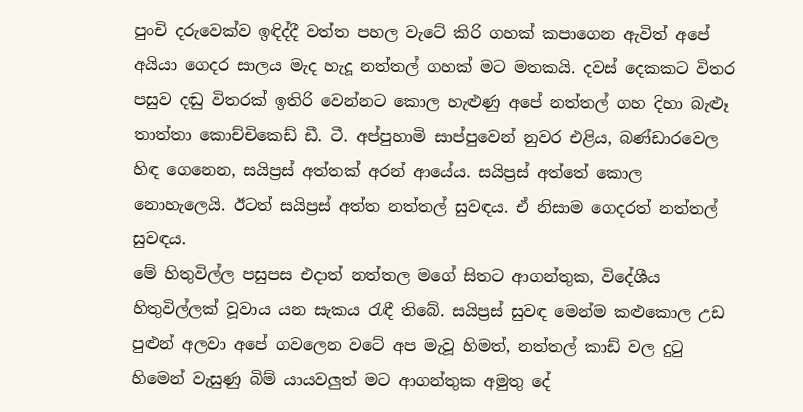පුංචි දරුවෙක්ව ඉඳිද්දී වත්ත පහල වැටේ කිරි ගහක් කපාගෙන ඇවිත් අපේ අයියා ගෙදර සාලය මැද හැදූ නත්තල් ගහක් මට මතකයි. දවස් දෙකකට විතර පසුව දඬු විතරක් ඉති‍රි වෙන්නට කොල හැළුණු අපේ නත්තල් ගහ දිහා බැළූ තාත්තා කොච්චික‍ෙඩ් ඩී. ටී. අප්පුහාමි සාප්පුවෙන් නු‍වර එළිය, බණ්ඩාරවෙල හිඳ ගෙනෙන, සයිප්‍රස් අත්තක් අරන් ආයේය. සයිප්‍රස් අත්තේ කොල නොහැලෙයි. ඊටත් සයිප්‍රස් අත්ත නත්තල් සුවඳය. ඒ නිසාම ගෙදරත් නත්තල් සුවඳය.
මේ හිතුවිල්ල පසුපස එදාත් නත්තල මගේ සිතට ආගන්තුක, විදේශීය හිතුවිල්ලක් වූවාය යන සැකය රැඳී තිබේ. සයිප්‍රස් සුවඳ මෙන්ම කළුකොල උඩ පුළුන් අලවා අපේ ගවලෙන වටේ අප මැ‍වූ හිමත්, නත්තල් කාඩ් වල දුටු හිමෙන් වැසුණු බිම් යාය‍වලුත් මට ආගන්තුක අමුතු දේ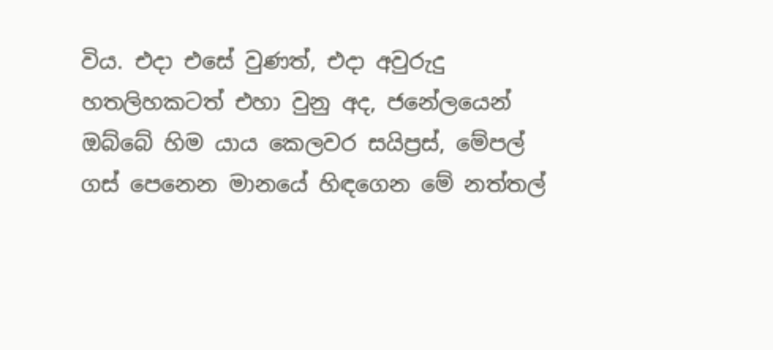විය. එදා එසේ වුණත්, එදා අවුරුදු හතලිහකටත් එහා වුනු අද, ජනේල‍යෙන් ඔබ්බේ හිම යාය කෙලවර සයිප්‍රස්, මේපල් ගස් පෙනෙන මානයේ හිඳගෙන මේ නත්තල්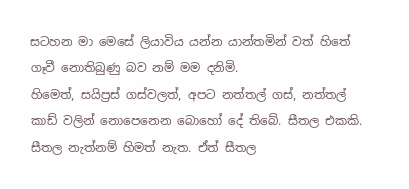සටහන මා මෙසේ ලියාවිය යන්න යාන්තමින් වත් හිතේ ගෑවී නොතිබුණු බව නම් මම දනිමි.
හි‍මෙත්, සයිප්‍රස් ගස්වලත්, අපට නත්තල් ගස්, නත්තල් කාඩ් වලින් නොපෙනෙන බොහෝ දේ තිබේ. සීතල එකකි. සීතල නැත්නම් හිමත් නැත. ඒත් සීතල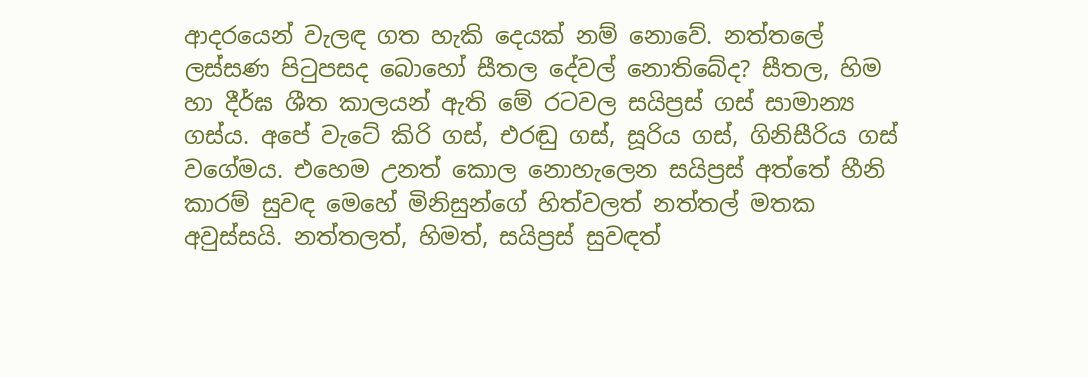ආදරයෙන් වැලඳ ගත හැකි දෙයක් නම් නොවේ. නත්තලේ ලස්සණ පිටුපසද බොහෝ සීතල දේවල් නොතිබේද? සීතල, හිම හා දීර්ඝ ශීත කාලයන් ඇති මේ රටවල සයිප්‍රස් ගස් සාමාන්‍ය ගස්ය. අපේ වැටේ කිරි ගස්, එරඬු ගස්, සූරිය ගස්, ගිනිසීරිය ගස් වගේමය. එහෙම උනත් කොල නොහැලෙන සයිප්‍රස් අත්තේ හීනි කාරම් සුවඳ මෙහේ මිනිසුන්ගේ හිත්වලත් නත්තල් මතක අවුස්සයි. නත්තලත්, හිමත්, සයිප්‍රස් සුවඳත්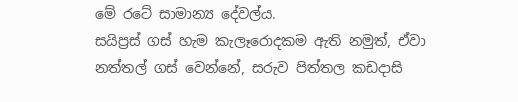මේ රටේ සාමාන්‍ය දේවල්ය.
සයිප්‍රස් ගස් හැම කැලෑරොදකම ඇති නමුත්, ඒවා නත්තල් ගස් වෙන්නේ, සරුව පිත්තල කඩදාසි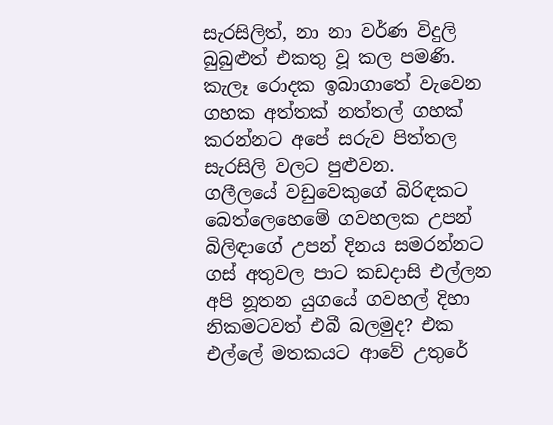සැරසිලිත්, නා නා වර්ණ විදුලි බුබුළුත් එකතු වූ කල පමණි. කැලෑ රොදක ඉබාගාතේ වැවෙන ගහක අත්තක් නත්තල් ගහක් කරන්නට අපේ සරුව පිත්තල සැරසිලි වලට පුළුවන.
ගලීලයේ වඩුවෙකුගේ බිරිඳකට බෙත්ලෙහෙමේ ගවහලක උපන් බිලිඳාගේ උපන් දිනය සමරන්නට ගස් අතුවල පාට කඩදාසි එල්ලන අපි නූතන යුගයේ ගවහල් දිහා නිකමටවත් එබී බලමුද? එක එල්ලේ මතකයට ආවේ උතුරේ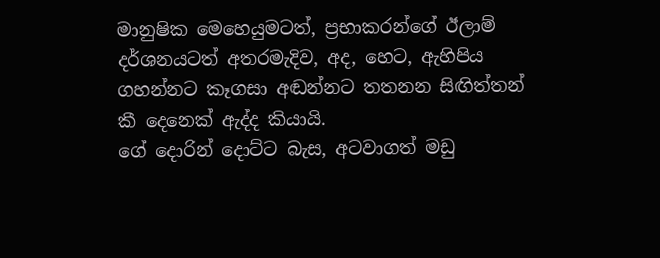මානුෂික මෙහෙයුමටත්, ප්‍රභාකරන්ගේ ඊලාම් දර්ශනයටත් අතරමැදිව, අද, හෙට, ඇහිපිය ගහන්නට කෑගසා අඬන්නට තතනන සිඟිත්තන් කී දෙනෙක් ඇද්ද කියායි.
ගේ දොරින් දොට්ට බැස, අටවාගත් මඩු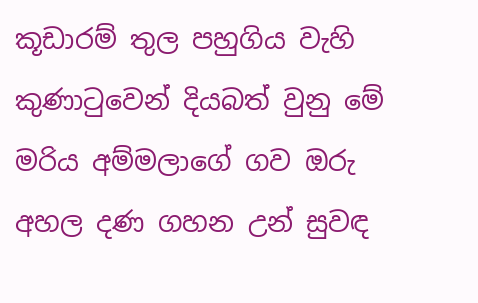කූඩාරම් තුල පහුගිය වැහි කුණාටුවෙන් දියබත් වුනු මේ මරිය අම්මලාගේ ගව ඔරු අහල දණ ගහන උන් ‍සුවඳ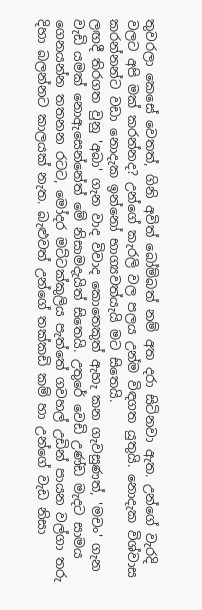තුවරලා කෙසේ වෙතත්, ගිනි අවිත් බෝම්බත් නම් අත දරා සිටිනවා ඇත. උන්ගේ වැරදි වලට අපි මක් කරන්නද? උන්ගේ කැරලි වල පලය උන්ම විඳගත යුතුයි. නොදැක විශ්වාස කරන්නන්ට වඩා නොදැක ඉන්නෝ භාග්‍යවත්යැයි මට සිතෙයි.
ලඟදී තිරගත වුනු 'අබා' ගැන වාද විවාද කොතෙකුත් ඇහැ කන ගැවසුණත්, 'මචං' ගැන වැඩි යමක් නොඇසෙන්නේත් මේ නිසාමදැයිත් සිතෙයි. උතුරේ වෙඩි උණ්ඩ මැදට සාමය ගෙනයන්න තතනන රටට, මෝදර මට්ටක්කුලිය පැත්තේ ගවහල් උඩින් පායන වල්ගා තරු දිහා බලන්නට කාලයක් නැත. බැළුවත් උන්ගේ තක්කඩි කම් හා උන්ගේ වැඩ නිසා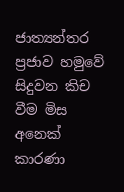ජාත්‍යන්තර ප්‍රජාව හමුවේ සිදුවන කිච වීම මිස අනෙක් කාරණා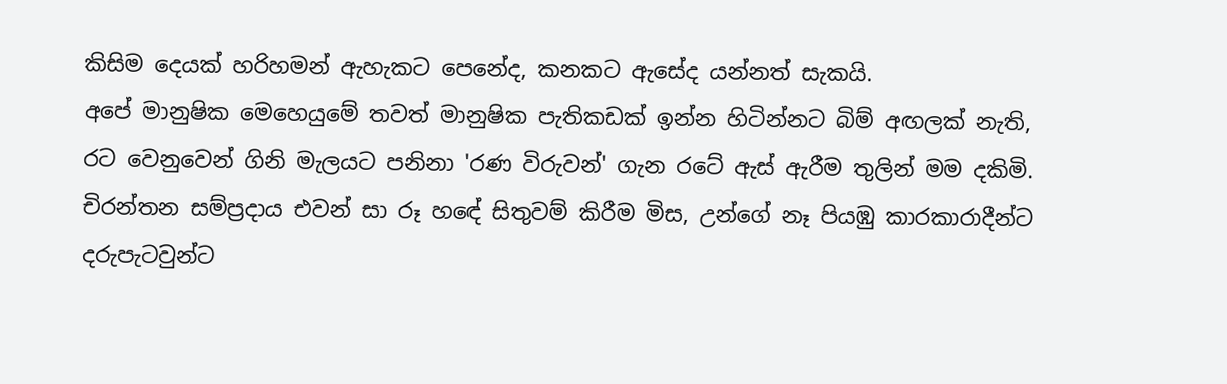කිසිම දෙයක් හරිහමන් ඇහැකට පෙනේද, කනකට ඇසේද යන්නත් සැකයි.
අපේ මානුෂික මෙහෙයුමේ ත‍වත් මානුෂික පැතිකඩක් ඉන්න හිටින්නට බිම් අඟලක් නැති, රට වෙනුවෙන් ගිනි මැලයට පනිනා 'රණ විරුවන්' ගැන රටේ ඇස් ඇරීම තුලින් මම දකිමි. චිරන්තන සම්ප්‍රදාය එවන් සා රූ හ‍ඳේ සිතුවම් කිරීම මිස, උන්ගේ ‍නෑ පියඹු කාරකාරාදීන්ට දරුපැටවුන්ට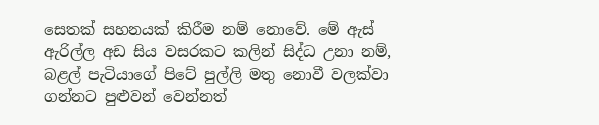සෙතක් සහනයක් කිරීම නම් නොවේ. මේ ඇස් ඇරිල්ල අඩ සිය වසරකට කලින් සිද්ධ උනා නම්, බළල් පැටියාගේ පිටේ පුල්ලි මතු නොවී වලක්වා ගන්නට පුළුවන් වෙන්නත්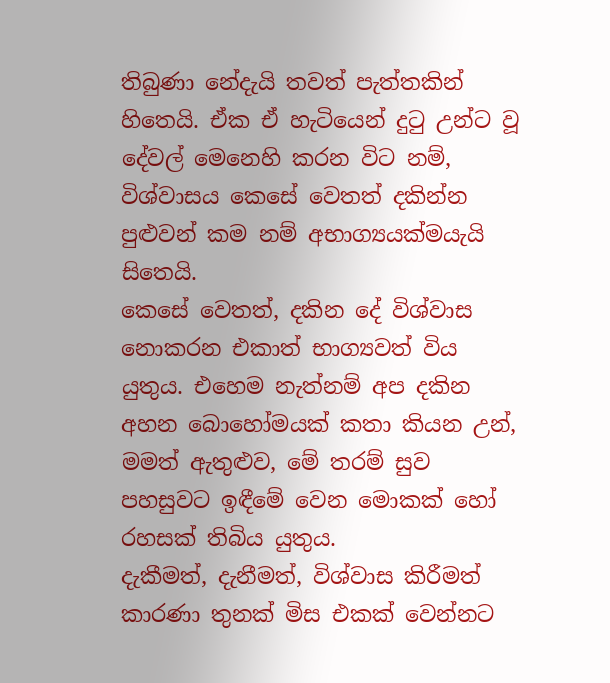තිබුණා නේදැයි තවත් පැත්තකින් හිතෙයි. ඒක ඒ හැටියෙන් දුටු උන්ට වූ දේවල් මෙනෙහි කරන විට නම්, විශ්වාසය කෙසේ වෙතත් දකින්න පුළුවන් කම නම් අභාග්‍යයක්මයැයි සිතෙයි.
කෙසේ වෙතත්, දකින දේ විශ්වාස නොකරන එකාත් භාග්‍යවත් විය යුතුය. එහෙම නැත්නම් අප දකින අහන බොහෝමයක් කතා කියන උන්, මමත් ඇතුළුව, මේ තරම් සුව පහසුවට ඉඳීමේ වෙන මොකක් හෝ රහසක් තිබිය යුතුය.
දැකීමත්, දැනීමත්, විශ්වාස කිරීමත් කාරණා තුනක් මිස එකක් වෙන්නට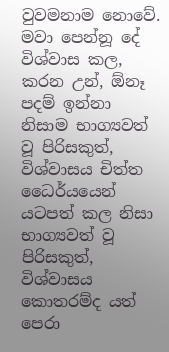වුවමනාම ‍නොවේ. මවා පෙන්නූ දේ විශ්වාස කල, කරන උන්, ඕනෑ පදම් ඉන්නා නිසාම භාග්‍යවත් වූ පිරිසකුත්, විශ්වාසය චිත්ත ධෛර්යයෙන් යටපත් කල නිසා භාග්‍යවත් වූ පිරිසකුත්, විශ්වාසය කොතරම්ද යත් පෙරා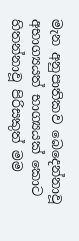මැන අනුපාතිකව බෙදෙන්නාවූ අභාග්‍යයත් භාග්‍යයක් කොට හිතන්නාවූ පිරිසකුත් මම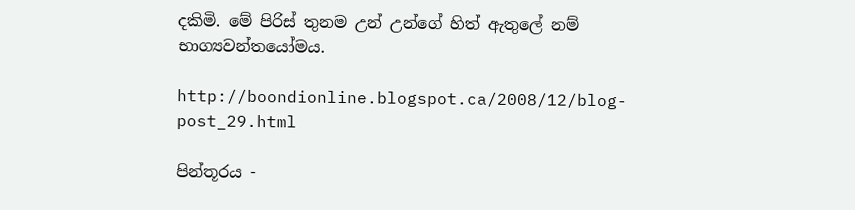දකිමි. මේ පිරිස් තුනම උන් උන්ගේ හිත් ඇතුලේ නම් භාග්‍යවන්තයෝමය.

http://boondionline.blogspot.ca/2008/12/blog-post_29.html

පින්තූරය -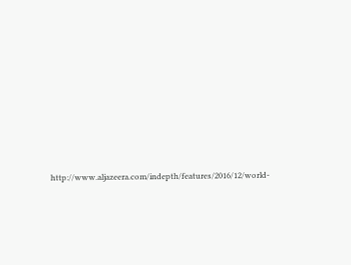http://www.aljazeera.com/indepth/features/2016/12/world-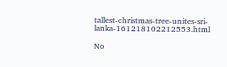tallest-christmas-tree-unites-sri-lanka-161218102212553.html

No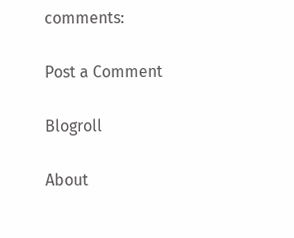comments:

Post a Comment

Blogroll

About